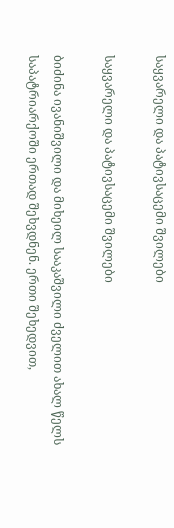საყვარელი და პატივსაცემი შვილები

საყვარელი და პატივსაცემი შვილები

ბიძინა ივანიშვილი და მიხეილ სააკაშვილი ძველით ახალ წელს საპატრიარქოში ერთად შეხვდნენ. ერთი შეხედვით,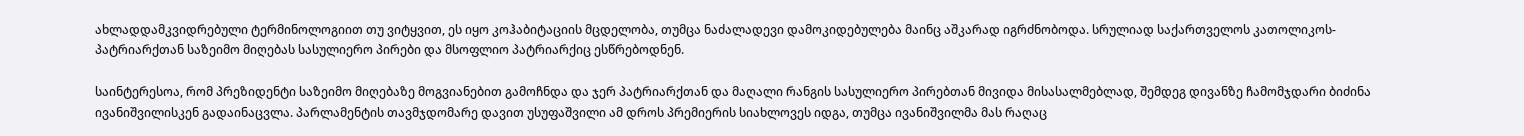ახლადდამკვიდრებული ტერმინოლოგიით თუ ვიტყვით, ეს იყო კოჰაბიტაციის მცდელობა, თუმცა ნაძალადევი დამოკიდებულება მაინც აშკარად იგრძნობოდა. სრულიად საქართველოს კათოლიკოს-პატრიარქთან საზეიმო მიღებას სასულიერო პირები და მსოფლიო პატრიარქიც ესწრებოდნენ.

საინტერესოა, რომ პრეზიდენტი საზეიმო მიღებაზე მოგვიანებით გამოჩნდა და ჯერ პატრიარქთან და მაღალი რანგის სასულიერო პირებთან მივიდა მისასალმებლად, შემდეგ დივანზე ჩამომჯდარი ბიძინა ივანიშვილისკენ გადაინაცვლა. პარლამენტის თავმჯდომარე დავით უსუფაშვილი ამ დროს პრემიერის სიახლოვეს იდგა, თუმცა ივანიშვილმა მას რაღაც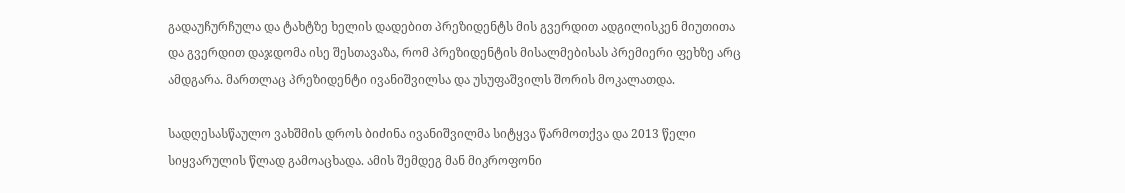გადაუჩურჩულა და ტახტზე ხელის დადებით პრეზიდენტს მის გვერდით ადგილისკენ მიუთითა და გვერდით დაჯდომა ისე შესთავაზა, რომ პრეზიდენტის მისალმებისას პრემიერი ფეხზე არც ამდგარა. მართლაც პრეზიდენტი ივანიშვილსა და უსუფაშვილს შორის მოკალათდა.

სადღესასწაულო ვახშმის დროს ბიძინა ივანიშვილმა სიტყვა წარმოთქვა და 2013 წელი სიყვარულის წლად გამოაცხადა. ამის შემდეგ მან მიკროფონი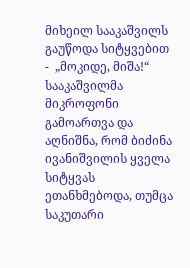მიხეილ სააკაშვილს გაუწოდა სიტყვებით -  „მოკიდე, მიშა!“ სააკაშვილმა მიკროფონი გამოართვა და აღნიშნა, რომ ბიძინა ივანიშვილის ყველა სიტყვას ეთანხმებოდა, თუმცა საკუთარი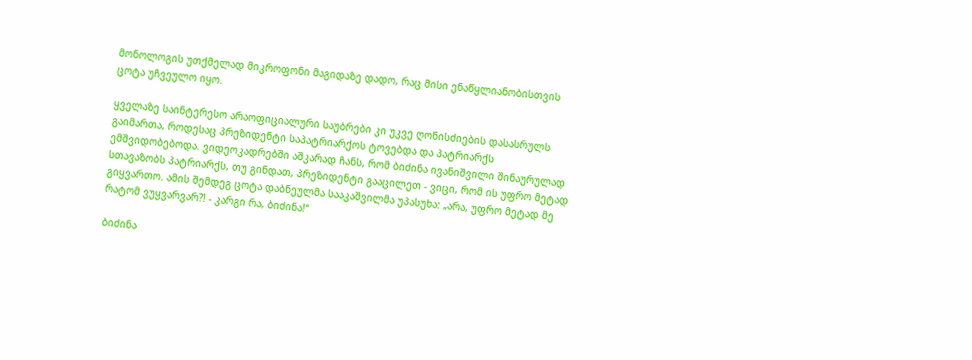მონოლოგის უთქმელად მიკროფონი მაგიდაზე დადო, რაც მისი ენაწყლიანობისთვის ცოტა უჩვეულო იყო.

ყველაზე საინტერესო არაოფიციალური საუბრები კი უკვე ღონისძიების დასასრულს გაიმართა, როდესაც პრეზიდენტი საპატრიარქოს ტოვებდა და პატრიარქს ემშვიდობებოდა. ვიდეოკადრებში აშკარად ჩანს, რომ ბიძინა ივანიშვილი შინაურულად სთავაზობს პატრიარქს, თუ გინდათ, პრეზიდენტი გააცილეთ - ვიცი, რომ ის უფრო მეტად გიყვართო. ამის შემდეგ ცოტა დაბნეულმა სააკაშვილმა უპასუხა: „არა, უფრო მეტად მე რატომ ვუყვარვარ?! - კარგი რა, ბიძინა!“

ბიძინა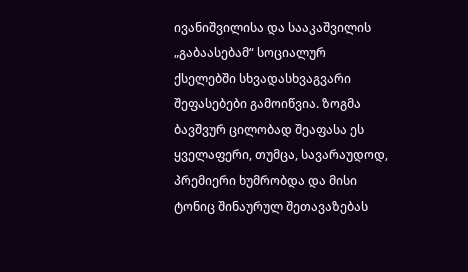ივანიშვილისა და სააკაშვილის „გაბაასებამ“ სოციალურ ქსელებში სხვადასხვაგვარი შეფასებები გამოიწვია. ზოგმა ბავშვურ ცილობად შეაფასა ეს ყველაფერი, თუმცა, სავარაუდოდ, პრემიერი ხუმრობდა და მისი ტონიც შინაურულ შეთავაზებას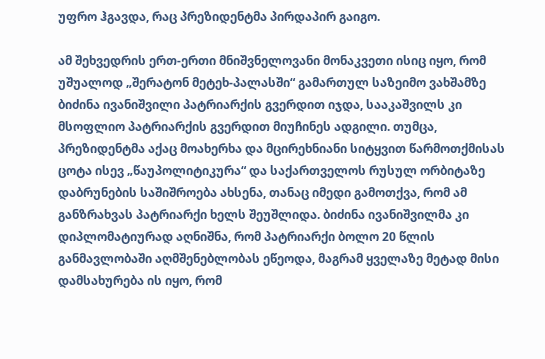უფრო ჰგავდა, რაც პრეზიდენტმა პირდაპირ გაიგო.

ამ შეხვედრის ერთ-ერთი მნიშვნელოვანი მონაკვეთი ისიც იყო, რომ უშუალოდ „შერატონ მეტეხ-პალასში“ გამართულ საზეიმო ვახშამზე ბიძინა ივანიშვილი პატრიარქის გვერდით იჯდა, სააკაშვილს კი მსოფლიო პატრიარქის გვერდით მიუჩინეს ადგილი. თუმცა, პრეზიდენტმა აქაც მოახერხა და მცირეხნიანი სიტყვით წარმოთქმისას ცოტა ისევ „წაუპოლიტიკურა“ და საქართველოს რუსულ ორბიტაზე დაბრუნების საშიშროება ახსენა, თანაც იმედი გამოთქვა, რომ ამ განზრახვას პატრიარქი ხელს შეუშლიდა. ბიძინა ივანიშვილმა კი დიპლომატიურად აღნიშნა, რომ პატრიარქი ბოლო 20 წლის განმავლობაში აღმშენებლობას ეწეოდა, მაგრამ ყველაზე მეტად მისი დამსახურება ის იყო, რომ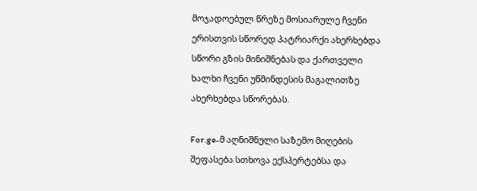მოჯადოებულ წრეზე მოსიარულე ჩვენი ერისთვის სწორედ პატრიარქი ახერხებდა სწორი გზის მინიშნებას და ქართველი ხალხი ჩვენი უწმინდესის მაგალითზე ახერხებდა სწორებას.

For.ge-მ აღნიშნული საზემო მიღების შეფასება სთხოვა ექსპერტებსა და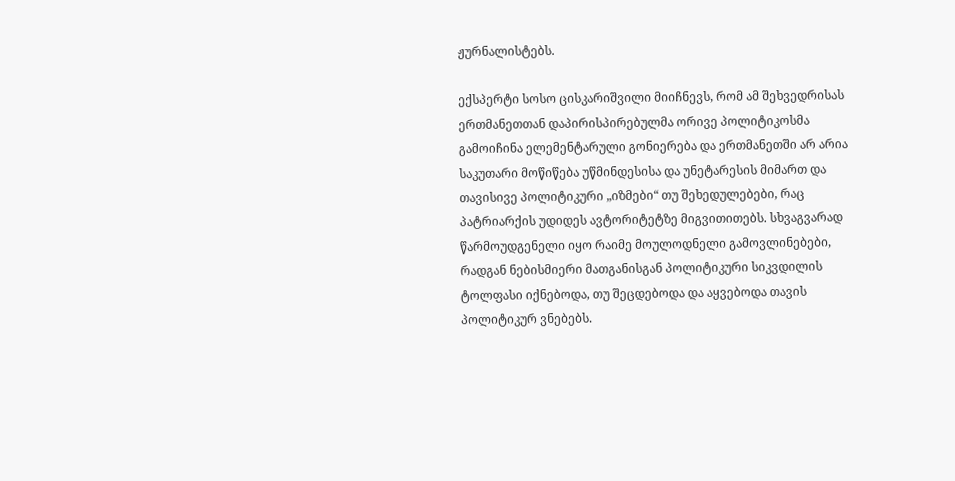ჟურნალისტებს.

ექსპერტი სოსო ცისკარიშვილი მიიჩნევს, რომ ამ შეხვედრისას ერთმანეთთან დაპირისპირებულმა ორივე პოლიტიკოსმა გამოიჩინა ელემენტარული გონიერება და ერთმანეთში არ არია საკუთარი მოწიწება უწმინდესისა და უნეტარესის მიმართ და თავისივე პოლიტიკური „იზმები“ თუ შეხედულებები, რაც პატრიარქის უდიდეს ავტორიტეტზე მიგვითითებს. სხვაგვარად წარმოუდგენელი იყო რაიმე მოულოდნელი გამოვლინებები, რადგან ნებისმიერი მათგანისგან პოლიტიკური სიკვდილის ტოლფასი იქნებოდა, თუ შეცდებოდა და აყვებოდა თავის პოლიტიკურ ვნებებს.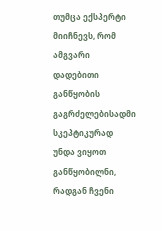თუმცა ექსპერტი მიიჩნევს, რომ ამგვარი დადებითი განწყობის გაგრძელებისადმი სკეპტიკურად უნდა ვიყოთ განწყობილნი, რადგან ჩვენი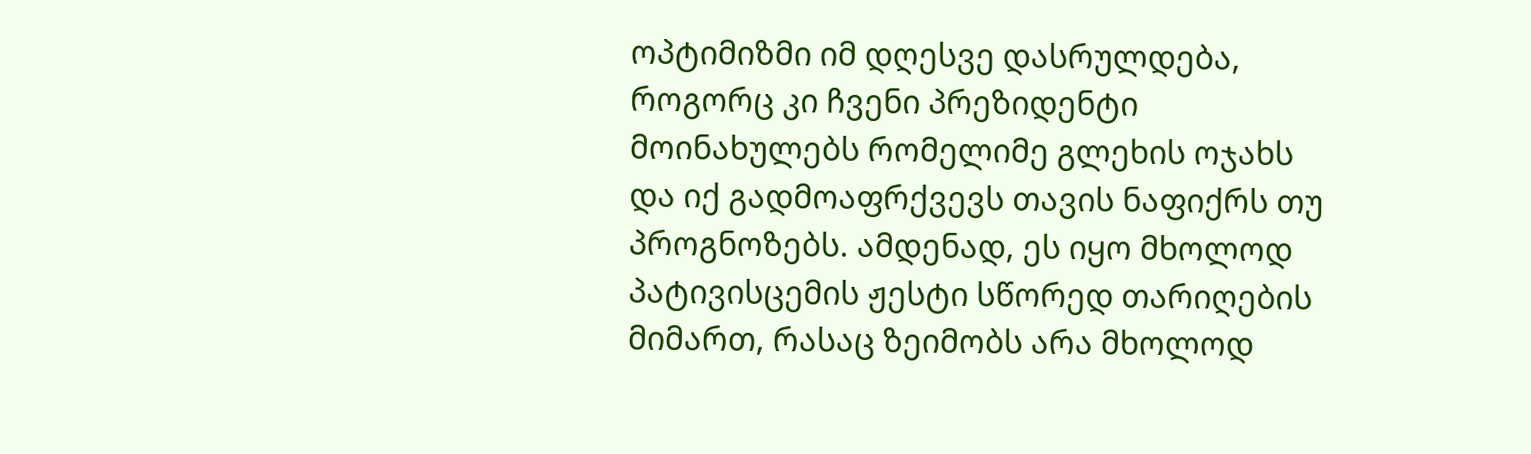ოპტიმიზმი იმ დღესვე დასრულდება, როგორც კი ჩვენი პრეზიდენტი მოინახულებს რომელიმე გლეხის ოჯახს და იქ გადმოაფრქვევს თავის ნაფიქრს თუ პროგნოზებს. ამდენად, ეს იყო მხოლოდ პატივისცემის ჟესტი სწორედ თარიღების მიმართ, რასაც ზეიმობს არა მხოლოდ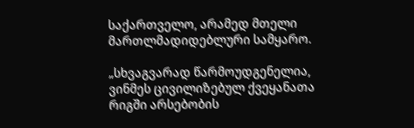საქართველო, არამედ მთელი მართლმადიდებლური სამყარო.

„სხვაგვარად წარმოუდგენელია, ვინმეს ცივილიზებულ ქვეყანათა რიგში არსებობის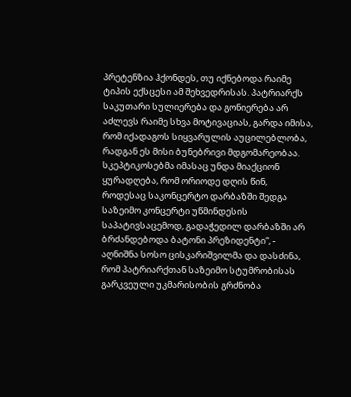პრეტენზია ჰქონდეს, თუ იქნებოდა რაიმე ტიპის ექსცესი ამ შეხვედრისას. პატრიარქს საკუთარი სულიერება და გონიერება არ აძლევს რაიმე სხვა მოტივაციას, გარდა იმისა, რომ იქადაგოს სიყვარულის აუცილებლობა, რადგან ეს მისი ბუნებრივი მდგომარეობაა. სკეპტიკოსებმა იმასაც უნდა მიაქციონ ყურადღება, რომ ორიოდე დღის წინ, როდესაც საკონცერტო დარბაზში შედგა საზეიმო კონცერტი უწმინდესის საპატივსაცემოდ, გადაჭედილ დარბაზში არ ბრძანდებოდა ბატონი პრეზიდენტი“, - აღნიშნა სოსო ცისკარიშვილმა და დასძინა, რომ პატრიარქთან საზეიმო სტუმრობისას გარკვეული უკმარისობის გრძნობა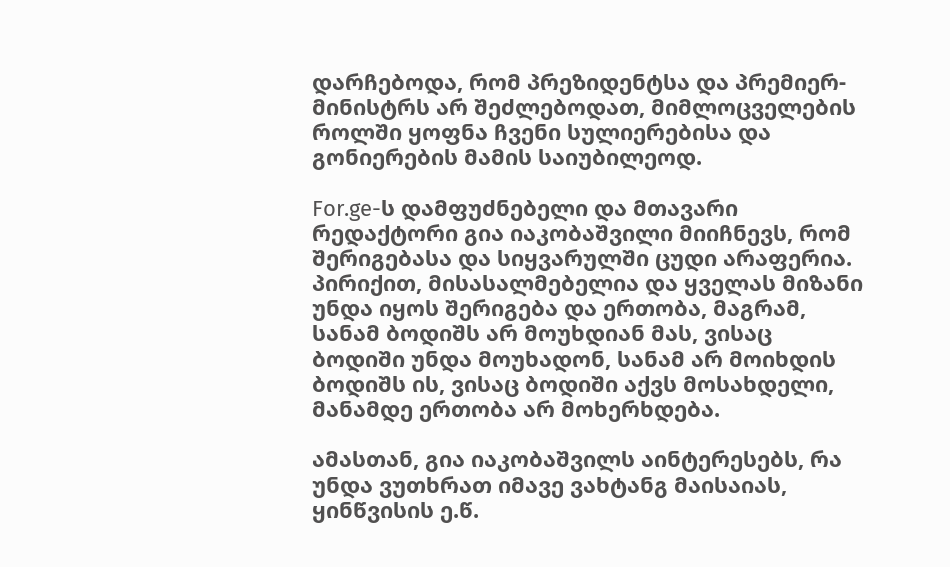დარჩებოდა, რომ პრეზიდენტსა და პრემიერ-მინისტრს არ შეძლებოდათ, მიმლოცველების როლში ყოფნა ჩვენი სულიერებისა და გონიერების მამის საიუბილეოდ.

For.ge-ს დამფუძნებელი და მთავარი რედაქტორი გია იაკობაშვილი მიიჩნევს, რომ შერიგებასა და სიყვარულში ცუდი არაფერია. პირიქით, მისასალმებელია და ყველას მიზანი უნდა იყოს შერიგება და ერთობა, მაგრამ, სანამ ბოდიშს არ მოუხდიან მას, ვისაც ბოდიში უნდა მოუხადონ, სანამ არ მოიხდის ბოდიშს ის, ვისაც ბოდიში აქვს მოსახდელი, მანამდე ერთობა არ მოხერხდება.

ამასთან, გია იაკობაშვილს აინტერესებს, რა უნდა ვუთხრათ იმავე ვახტანგ მაისაიას, ყინწვისის ე.წ.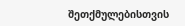შეთქმულებისთვის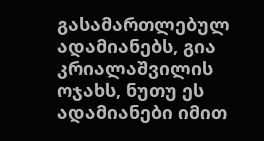გასამართლებულ ადამიანებს, გია კრიალაშვილის ოჯახს, ნუთუ ეს ადამიანები იმით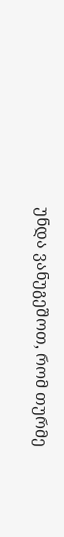უნდა ვანუგეშოთ, რომ თურმე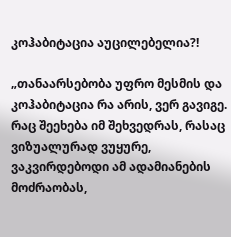კოჰაბიტაცია აუცილებელია?!

„თანაარსებობა უფრო მესმის და კოჰაბიტაცია რა არის, ვერ გავიგე. რაც შეეხება იმ შეხვედრას, რასაც ვიზუალურად ვუყურე, ვაკვირდებოდი ამ ადამიანების მოძრაობას,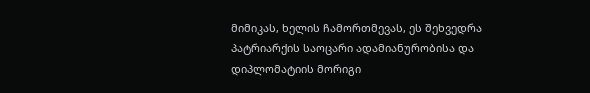მიმიკას, ხელის ჩამორთმევას, ეს შეხვედრა პატრიარქის საოცარი ადამიანურობისა და დიპლომატიის მორიგი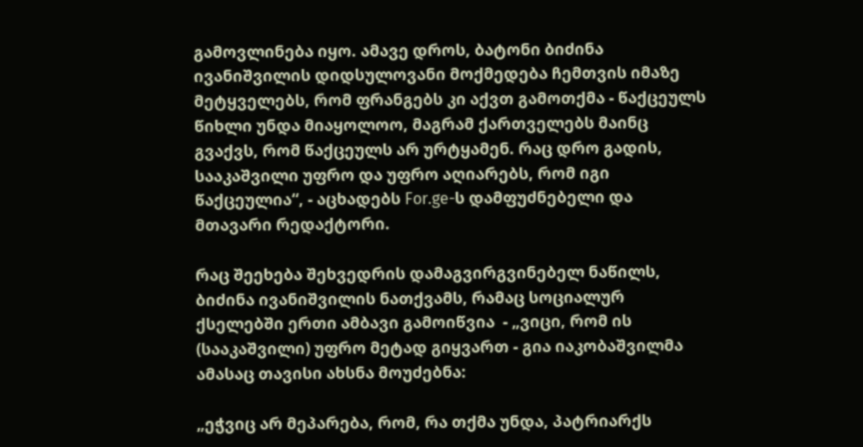გამოვლინება იყო. ამავე დროს, ბატონი ბიძინა ივანიშვილის დიდსულოვანი მოქმედება ჩემთვის იმაზე მეტყველებს, რომ ფრანგებს კი აქვთ გამოთქმა - წაქცეულს წიხლი უნდა მიაყოლოო, მაგრამ ქართველებს მაინც გვაქვს, რომ წაქცეულს არ ურტყამენ. რაც დრო გადის, სააკაშვილი უფრო და უფრო აღიარებს, რომ იგი წაქცეულია“, - აცხადებს For.ge-ს დამფუძნებელი და მთავარი რედაქტორი.

რაც შეეხება შეხვედრის დამაგვირგვინებელ ნაწილს, ბიძინა ივანიშვილის ნათქვამს, რამაც სოციალურ ქსელებში ერთი ამბავი გამოიწვია  - „ვიცი, რომ ის (სააკაშვილი) უფრო მეტად გიყვართ - გია იაკობაშვილმა ამასაც თავისი ახსნა მოუძებნა:

„ეჭვიც არ მეპარება, რომ, რა თქმა უნდა, პატრიარქს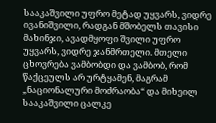სააკაშვილი უფრო მეტად უყვარს, ვიდრე ივანიშვილი, რადგან მშობელს თავისი მახინჯი, ავადმყოფი შვილი უფრო უყვარს, ვიდრე ჯანმრთელი. მთელი ცხოვრება ვამბობდი და ვამბობ, რომ წაქცეულს არ ურტყამენ, მაგრამ „ნაციონალური მოძრაობა“ და მიხეილ სააკაშვილი ცალკე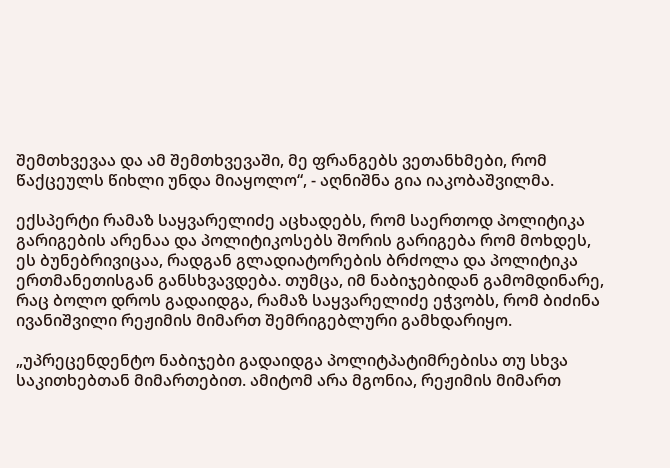შემთხვევაა და ამ შემთხვევაში, მე ფრანგებს ვეთანხმები, რომ წაქცეულს წიხლი უნდა მიაყოლო“, - აღნიშნა გია იაკობაშვილმა.

ექსპერტი რამაზ საყვარელიძე აცხადებს, რომ საერთოდ პოლიტიკა გარიგების არენაა და პოლიტიკოსებს შორის გარიგება რომ მოხდეს, ეს ბუნებრივიცაა, რადგან გლადიატორების ბრძოლა და პოლიტიკა ერთმანეთისგან განსხვავდება. თუმცა, იმ ნაბიჯებიდან გამომდინარე, რაც ბოლო დროს გადაიდგა, რამაზ საყვარელიძე ეჭვობს, რომ ბიძინა ივანიშვილი რეჟიმის მიმართ შემრიგებლური გამხდარიყო.

„უპრეცენდენტო ნაბიჯები გადაიდგა პოლიტპატიმრებისა თუ სხვა საკითხებთან მიმართებით. ამიტომ არა მგონია, რეჟიმის მიმართ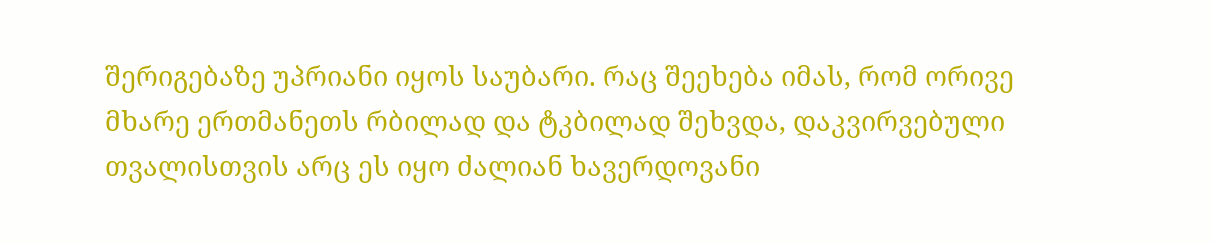შერიგებაზე უპრიანი იყოს საუბარი. რაც შეეხება იმას, რომ ორივე მხარე ერთმანეთს რბილად და ტკბილად შეხვდა, დაკვირვებული თვალისთვის არც ეს იყო ძალიან ხავერდოვანი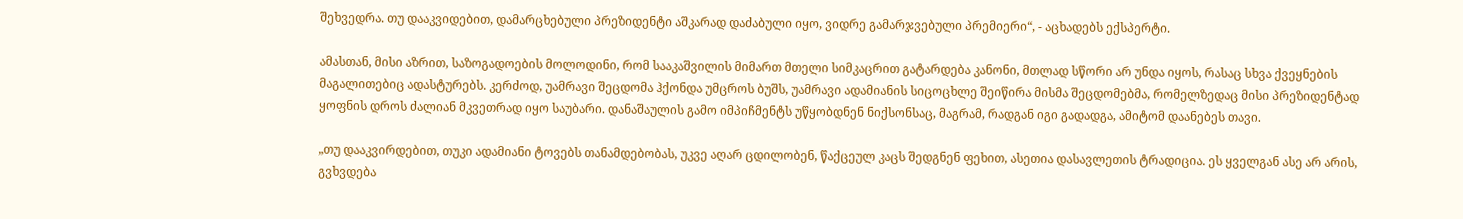შეხვედრა. თუ დააკვიდებით, დამარცხებული პრეზიდენტი აშკარად დაძაბული იყო, ვიდრე გამარჯვებული პრემიერი“, - აცხადებს ექსპერტი.

ამასთან, მისი აზრით, საზოგადოების მოლოდინი, რომ სააკაშვილის მიმართ მთელი სიმკაცრით გატარდება კანონი, მთლად სწორი არ უნდა იყოს, რასაც სხვა ქვეყნების მაგალითებიც ადასტურებს. კერძოდ, უამრავი შეცდომა ჰქონდა უმცროს ბუშს, უამრავი ადამიანის სიცოცხლე შეიწირა მისმა შეცდომებმა, რომელზედაც მისი პრეზიდენტად ყოფნის დროს ძალიან მკვეთრად იყო საუბარი. დანაშაულის გამო იმპიჩმენტს უწყობდნენ ნიქსონსაც, მაგრამ, რადგან იგი გადადგა, ამიტომ დაანებეს თავი.

„თუ დააკვირდებით, თუკი ადამიანი ტოვებს თანამდებობას, უკვე აღარ ცდილობენ, წაქცეულ კაცს შედგნენ ფეხით, ასეთია დასავლეთის ტრადიცია. ეს ყველგან ასე არ არის, გვხვდება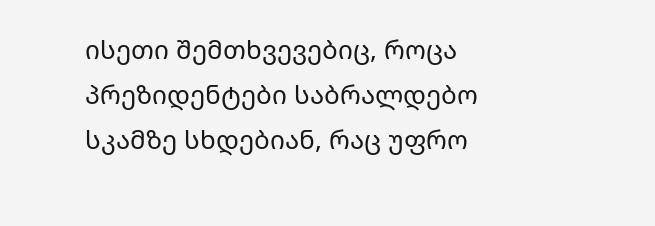ისეთი შემთხვევებიც, როცა პრეზიდენტები საბრალდებო სკამზე სხდებიან, რაც უფრო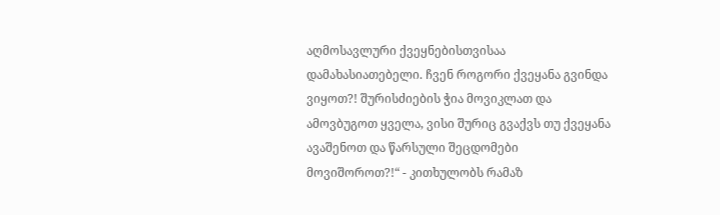აღმოსავლური ქვეყნებისთვისაა დამახასიათებელი. ჩვენ როგორი ქვეყანა გვინდა ვიყოთ?! შურისძიების ჭია მოვიკლათ და ამოვბუგოთ ყველა, ვისი შურიც გვაქვს თუ ქვეყანა ავაშენოთ და წარსული შეცდომები მოვიშოროთ?!“ - კითხულობს რამაზ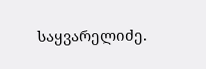საყვარელიძე.